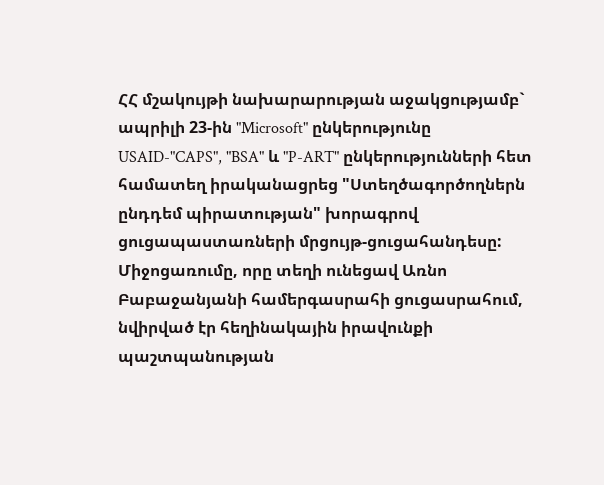ՀՀ մշակույթի նախարարության աջակցությամբ` ապրիլի 23-ին "Microsoft" ընկերությունը USAID-"CAPS", "BSA" և "P-ART" ընկերությունների հետ համատեղ իրականացրեց "Ստեղծագործողներն ընդդեմ պիրատության" խորագրով ցուցապաստառների մրցույթ-ցուցահանդեսը: Միջոցառումը, որը տեղի ունեցավ Առնո Բաբաջանյանի համերգասրահի ցուցասրահում, նվիրված էր հեղինակային իրավունքի պաշտպանության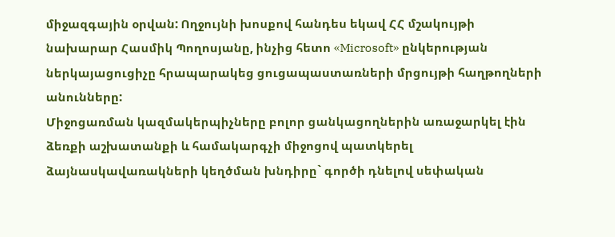միջազգային օրվան: Ողջույնի խոսքով հանդես եկավ ՀՀ մշակույթի նախարար Հասմիկ Պողոսյանը, ինչից հետո «Microsoft» ընկերության ներկայացուցիչը հրապարակեց ցուցապաստառների մրցույթի հաղթողների անունները:
Միջոցառման կազմակերպիչները բոլոր ցանկացողներին առաջարկել էին ձեռքի աշխատանքի և համակարգչի միջոցով պատկերել ձայնասկավառակների կեղծման խնդիրը` գործի դնելով սեփական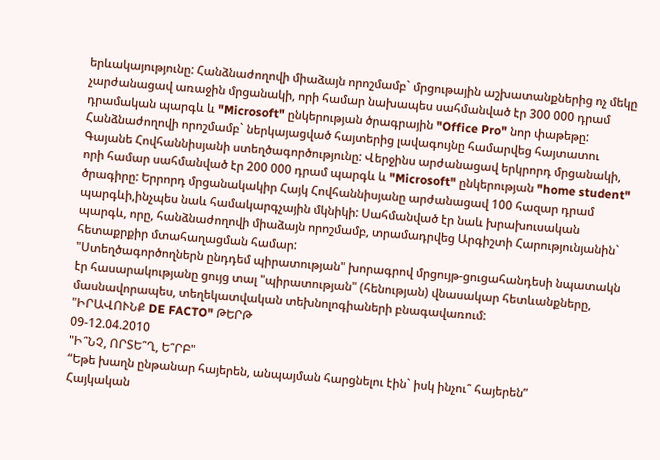երևակայությունը: Հանձնաժողովի միաձայն որոշմամբ` մրցութային աշխատանքներից ոչ մեկը չարժանացավ առաջին մրցանակի, որի համար նախապես սահմանված էր 300 000 դրամ դրամական պարգև և "Microsoft" ընկերության ծրագրային "Office Pro" նոր փաթեթը: Հանձնաժողովի որոշմամբ` ներկայացված հայտերից լավագույնը համարվեց հայտատու Գայանե Հովհաննիսյանի ստեղծագործությունը: Վերջինս արժանացավ երկրորդ մրցանակի, որի համար սահմանված էր 200 000 դրամ պարգև և "Microsoft" ընկերության "home student" ծրագիրը: Երրորդ մրցանակակիր Հայկ Հովհաննիսյանը արժանացավ 100 հազար դրամ պարգևի,ինչպես նաև համակարգչային մկնիկի: Սահմանված էր նաև խրախուսական պարգև, որը, հանձնաժողովի միաձայն որոշմամբ, տրամադրվեց Արգիշտի Հարությունյանին` հետաքրքիր մտահաղացման համար:
"Ստեղծագործողներն ընդդեմ պիրատության" խորագրով մրցույթ-ցուցահանդեսի նպատակն էր հասարակությանը ցույց տալ "պիրատության" (հենության) վնասակար հետևանքները, մասնավորապես, տեղեկատվական տեխնոլոգիաների բնագավառում:
"ԻՐԱՎՈՒՆՔ DE FACTO" ԹԵՐԹ
09-12.04.2010
"Ի՞ՆՉ, ՈՐՏԵ՞Ղ, Ե՞ՐԲ"
“Եթե խաղն ընթանար հայերեն, անպայման հարցնելու էին` իսկ ինչու՞ հայերեն”
Հայկական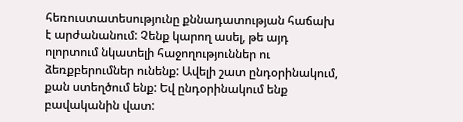հեռուստատեսությունը քննադատության հաճախ է արժանանում: Չենք կարող ասել, թե այդ ոլորտում նկատելի հաջողություններ ու ձեռքբերումներ ունենք: Ավելի շատ ընդօրինակում, քան ստեղծում ենք: Եվ ընդօրինակում ենք բավականին վատ: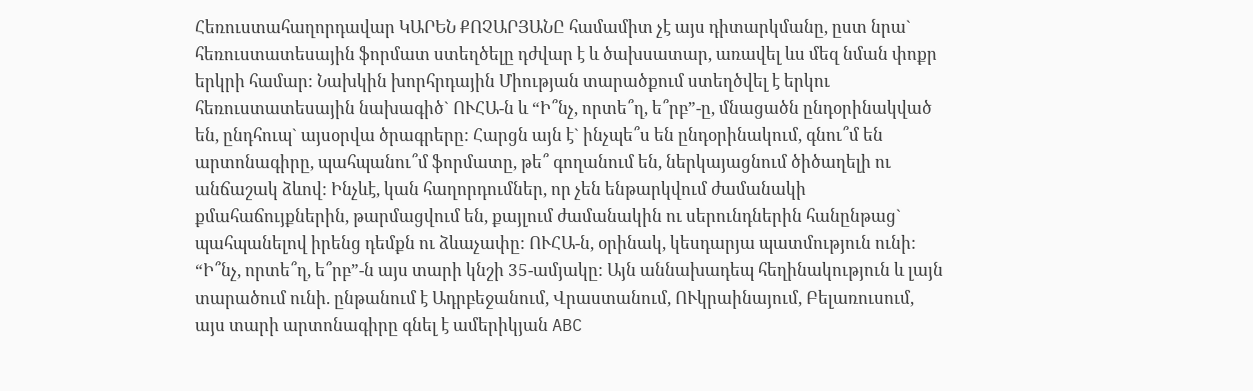Հեռուստահաղորդավար ԿԱՐԵՆ ՔՈՉԱՐՅԱՆԸ համամիտ չէ այս դիտարկմանը, ըստ նրա` հեռուստատեսային ֆորմատ ստեղծելը դժվար է և ծախսատար, առավել ևս մեզ նման փոքր երկրի համար: Նախկին խորհրդային Միության տարածքում ստեղծվել է երկու հեռուստատեսային նախագիծ` ՈՒՀԱ-ն և “Ի՞նչ, որտե՞ղ, ե՞րբ”-ը, մնացածն ընդօրինակված են, ընդհուպ` այսօրվա ծրագրերը: Հարցն այն է` ինչպե՞ս են ընդօրինակում, գնու՞մ են արտոնագիրը, պահպանու՞մ ֆորմատը, թե՞ գողանում են, ներկայացնում ծիծաղելի ու անճաշակ ձևով: Ինչևէ, կան հաղորդումներ, որ չեն ենթարկվում ժամանակի քմահաճույքներին, թարմացվում են, քայլում ժամանակին ու սերունդներին հանընթաց` պահպանելով իրենց դեմքն ու ձևաչափը: ՈՒՀԱ-ն, օրինակ, կեսդարյա պատմություն ունի:
“Ի՞նչ, որտե՞ղ, ե՞րբ”-ն այս տարի կնշի 35-ամյակը: Այն աննախադեպ հեղինակություն և լայն տարածում ունի. ընթանում է Ադրբեջանում, Վրաստանում, ՈՒկրաինայում, Բելառուսում, այս տարի արտոնագիրը գնել է ամերիկյան ABC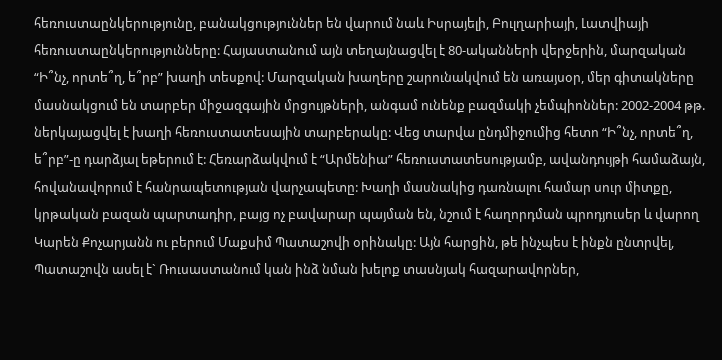հեռուստաընկերությունը, բանակցություններ են վարում նաև Իսրայելի, Բուլղարիայի, Լատվիայի հեռուստաընկերությունները: Հայաստանում այն տեղայնացվել է 80-ականների վերջերին, մարզական “Ի՞նչ, որտե՞ղ, ե՞րբ” խաղի տեսքով: Մարզական խաղերը շարունակվում են առայսօր, մեր գիտակները մասնակցում են տարբեր միջազգային մրցույթների, անգամ ունենք բազմակի չեմպիոններ: 2002-2004 թթ. ներկայացվել է խաղի հեռուստատեսային տարբերակը: Վեց տարվա ընդմիջումից հետո “Ի՞նչ, որտե՞ղ, ե՞րբ”-ը դարձյալ եթերում է: Հեռարձակվում է “Արմենիա” հեռուստատեսությամբ, ավանդույթի համաձայն, հովանավորում է հանրապետության վարչապետը: Խաղի մասնակից դառնալու համար սուր միտքը, կրթական բազան պարտադիր, բայց ոչ բավարար պայման են, նշում է հաղորդման պրոդյուսեր և վարող Կարեն Քոչարյանն ու բերում Մաքսիմ Պատաշովի օրինակը: Այն հարցին, թե ինչպես է ինքն ընտրվել, Պատաշովն ասել է` Ռուսաստանում կան ինձ նման խելոք տասնյակ հազարավորներ,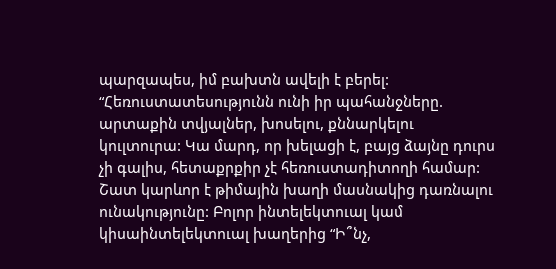պարզապես, իմ բախտն ավելի է բերել: “Հեռուստատեսությունն ունի իր պահանջները. արտաքին տվյալներ, խոսելու, քննարկելու կուլտուրա: Կա մարդ, որ խելացի է, բայց ձայնը դուրս չի գալիս, հետաքրքիր չէ հեռուստադիտողի համար: Շատ կարևոր է թիմային խաղի մասնակից դառնալու ունակությունը: Բոլոր ինտելեկտուալ կամ կիսաինտելեկտուալ խաղերից “Ի՞նչ,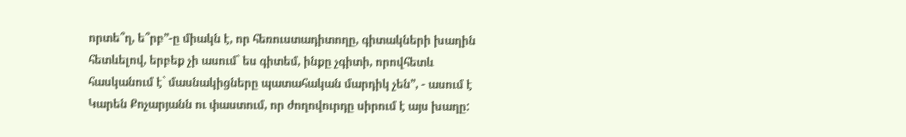որտե՞ղ, ե՞րբ”-ը միակն է, որ հեռուստադիտողը, գիտակների խաղին հետևելով, երբեք չի ասում` ես գիտեմ, ինքը չգիտի, որովհետև հասկանում է` մասնակիցները պատահական մարդիկ չեն”, - ասում է Կարեն Քոչարյանն ու փաստում, որ ժողովուրդը սիրում է այս խաղը: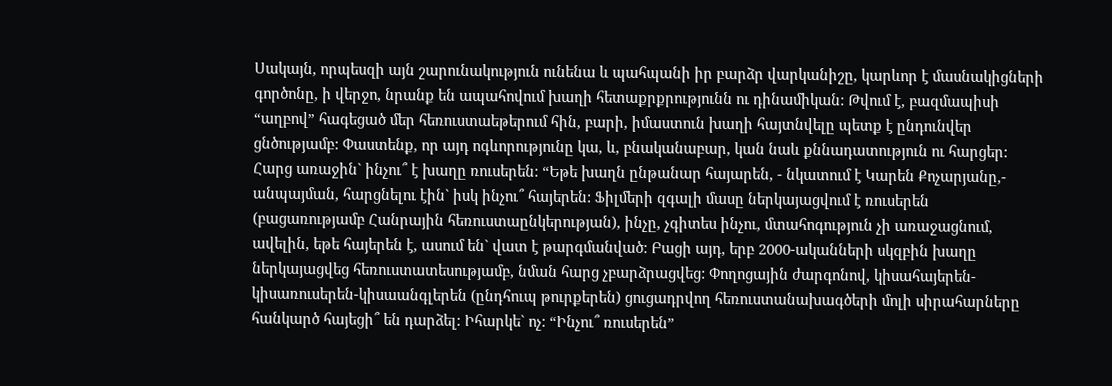Սակայն, որպեսզի այն շարունակություն ունենա և պահպանի իր բարձր վարկանիշը, կարևոր է մասնակիցների գործոնը, ի վերջո, նրանք են ապահովում խաղի հետաքրքրությունն ու դինամիկան: Թվում է, բազմապիսի “աղբով” հագեցած մեր հեռուստաեթերում հին, բարի, իմաստուն խաղի հայտնվելը պետք է ընդունվեր ցնծությամբ: Փաստենք, որ այդ ոգևորությունը կա, և, բնականաբար, կան նաև քննադատություն ու հարցեր:
Հարց առաջին` ինչու՞ է խաղը ռուսերեն: “Եթե խաղն ընթանար հայարեն, - նկատում է Կարեն Քոչարյանը,- անպայման, հարցնելու էին` իսկ ինչու՞ հայերեն: Ֆիլմերի զգալի մասը ներկայացվում է ռուսերեն (բացառությամբ Հանրային հեռուստաընկերության), ինչը, չգիտես ինչու, մտահոգություն չի առաջացնում, ավելին, եթե հայերեն է, ասում են` վատ է թարգմանված: Բացի այդ, երբ 2000-ականների սկզբին խաղը ներկայացվեց հեռուստատեսությամբ, նման հարց չբարձրացվեց: Փողոցային ժարգոնով, կիսահայերեն-կիսառուսերեն-կիսաանգլերեն (ընդհուպ թուրքերեն) ցուցադրվող հեռուստանախագծերի մոլի սիրահարները հանկարծ հայեցի՞ են դարձել: Իհարկե` ոչ: “Ինչու՞ ռուսերեն”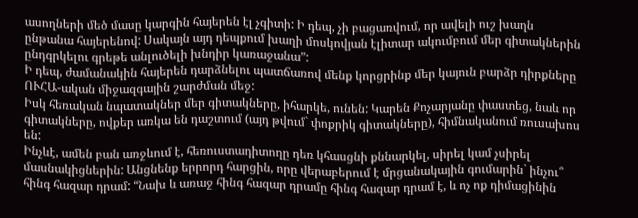ասողների մեծ մասը կարգին հայերեն էլ չգիտի: Ի դեպ, չի բացառվում, որ ավելի ուշ խաղն ընթանա հայերենով: Սակայն այդ դեպքում խաղի մոսկովյան էլիտար ակումբում մեր գիտակներին ընդգրկելու գրեթե անլուծելի խնդիր կառաջանա”:
Ի դեպ, ժամանակին հայերեն դարձնելու պատճառով մենք կորցրինք մեր կայուն բարձր դիրքները ՈՒՀԱ-ական միջազգային շարժման մեջ:
Իսկ հեռական նպատակներ մեր գիտակները, իհարկե, ունեն: Կարեն Քոչարյանը փաստեց, նաև որ գիտակները, ովքեր առկա են դաշտում (այդ թվում` փոքրիկ գիտակները), հիմնականում ռուսախոս են:
Ինչևէ, ամեն բան առջևում է, հեռուստադիտողը դեռ կհասցնի քննարկել, սիրել կամ չսիրել մասնակիցներին: Անցնենք երրորդ հարցին, որը վերաբերում է մրցանակային գումարին` ինչու՞ հինգ հազար դրամ: “Նախ և առաջ հինգ հազար դրամը հինգ հազար դրամ է, և ոչ ոք դիմացինին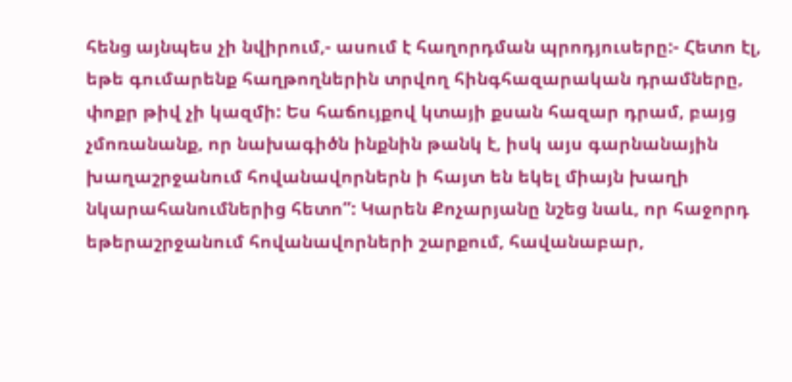հենց այնպես չի նվիրում,- ասում է հաղորդման պրոդյուսերը:- Հետո էլ, եթե գումարենք հաղթողներին տրվող հինգհազարական դրամները, փոքր թիվ չի կազմի: Ես հաճույքով կտայի քսան հազար դրամ, բայց չմոռանանք, որ նախագիծն ինքնին թանկ է, իսկ այս գարնանային խաղաշրջանում հովանավորներն ի հայտ են եկել միայն խաղի նկարահանումներից հետո”: Կարեն Քոչարյանը նշեց նաև, որ հաջորդ եթերաշրջանում հովանավորների շարքում, հավանաբար,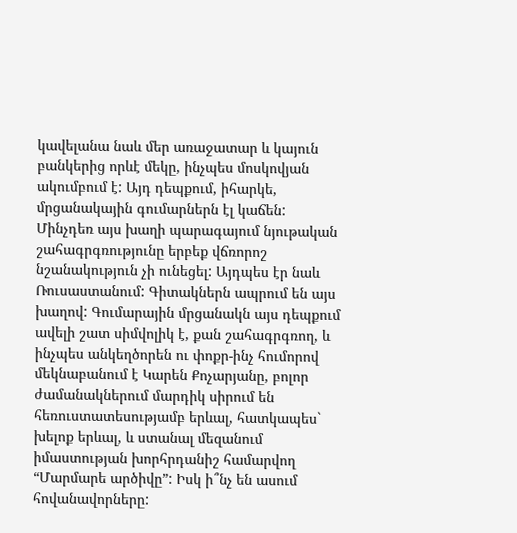կավելանա նաև մեր առաջատար և կայուն բանկերից որևէ մեկը, ինչպես մոսկովյան ակումբում է: Այդ դեպքում, իհարկե, մրցանակային գումարներն էլ կաճեն: Մինչդեռ այս խաղի պարագայում նյութական շահագրգռությունը երբեք վճռորոշ նշանակություն չի ունեցել: Այդպես էր նաև Ռուսաստանում: Գիտակներն ապրում են այս խաղով: Գումարային մրցանակն այս դեպքում ավելի շատ սիմվոլիկ է, քան շահագրգռող, և ինչպես անկեղծորեն ու փոքր-ինչ հումորով մեկնաբանում է Կարեն Քոչարյանը, բոլոր ժամանակներում մարդիկ սիրում են հեռուստատեսությամբ երևալ, հատկապես` խելոք երևալ, և ստանալ մեզանում իմաստության խորհրդանիշ համարվող “Մարմարե արծիվը”: Իսկ ի՞նչ են ասում հովանավորները: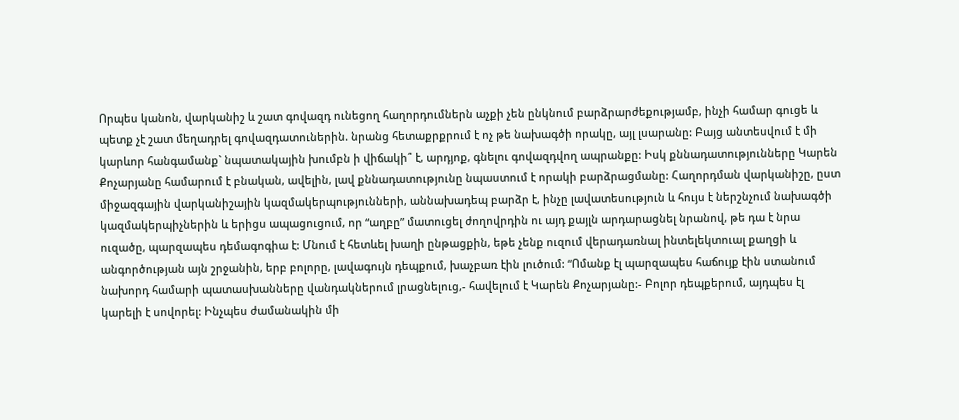Որպես կանոն, վարկանիշ և շատ գովազդ ունեցող հաղորդումներն աչքի չեն ընկնում բարձրարժեքությամբ, ինչի համար գուցե և պետք չէ շատ մեղադրել գովազդատուներին. նրանց հետաքրքրում է ոչ թե նախագծի որակը, այլ լսարանը: Բայց անտեսվում է մի կարևոր հանգամանք` նպատակային խումբն ի վիճակի՞ է, արդյոք, գնելու գովազդվող ապրանքը: Իսկ քննադատությունները Կարեն Քոչարյանը համարում է բնական, ավելին, լավ քննադատությունը նպաստում է որակի բարձրացմանը: Հաղորդման վարկանիշը, ըստ միջազգային վարկանիշային կազմակերպությունների, աննախադեպ բարձր է, ինչը լավատեսություն և հույս է ներշնչում նախագծի կազմակերպիչներին և երիցս ապացուցում, որ “աղբը” մատուցել ժողովրդին ու այդ քայլն արդարացնել նրանով, թե դա է նրա ուզածը, պարզապես դեմագոգիա է: Մնում է հետևել խաղի ընթացքին, եթե չենք ուզում վերադառնալ ինտելեկտուալ քաղցի և անգործության այն շրջանին, երբ բոլորը, լավագույն դեպքում, խաչբառ էին լուծում: “Ոմանք էլ պարզապես հաճույք էին ստանում նախորդ համարի պատասխանները վանդակներում լրացնելուց,- հավելում է Կարեն Քոչարյանը:- Բոլոր դեպքերում, այդպես էլ կարելի է սովորել: Ինչպես ժամանակին մի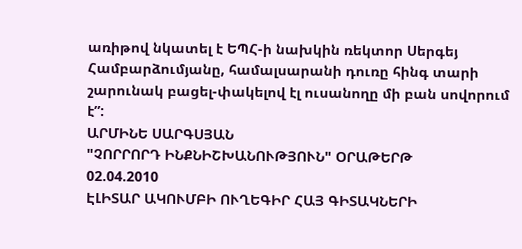առիթով նկատել է ԵՊՀ-ի նախկին ռեկտոր Սերգեյ Համբարձումյանը, համալսարանի դուռը հինգ տարի շարունակ բացել-փակելով էլ ուսանողը մի բան սովորում է”:
ԱՐՄԻՆԵ ՍԱՐԳՍՅԱՆ
"ՉՈՐՐՈՐԴ ԻՆՔՆԻՇԽԱՆՈՒԹՅՈՒՆ" ՕՐԱԹԵՐԹ
02.04.2010
ԷԼԻՏԱՐ ԱԿՈՒՄԲԻ ՈՒՂԵԳԻՐ ՀԱՅ ԳԻՏԱԿՆԵՐԻ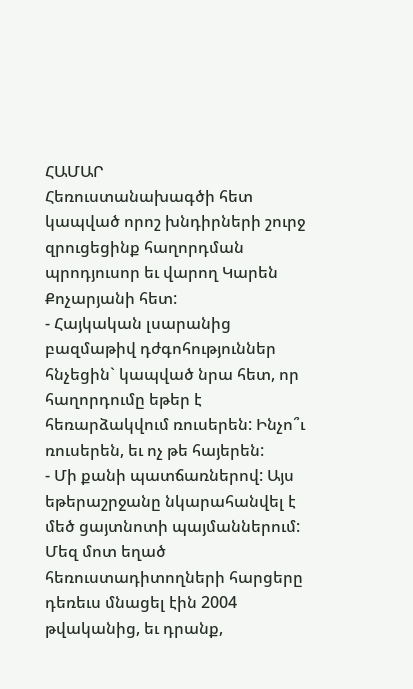ՀԱՄԱՐ
Հեռուստանախագծի հետ կապված որոշ խնդիրների շուրջ զրուցեցինք հաղորդման պրոդյուսոր եւ վարող Կարեն Քոչարյանի հետ:
- Հայկական լսարանից բազմաթիվ դժգոհություններ հնչեցին` կապված նրա հետ, որ հաղորդումը եթեր է հեռարձակվում ռուսերեն: Ինչո՞ւ ռուսերեն, եւ ոչ թե հայերեն:
- Մի քանի պատճառներով: Այս եթերաշրջանը նկարահանվել է մեծ ցայտնոտի պայմաններում: Մեզ մոտ եղած հեռուստադիտողների հարցերը դեռեւս մնացել էին 2004 թվականից, եւ դրանք,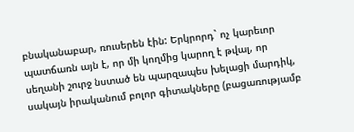բնականաբար, ռուսերեն էին: Երկրորդ` ոչ կարեւոր պատճառն այն է, որ մի կողմից կարող է թվալ, որ սեղանի շուրջ նստած են պարզապես խելացի մարդիկ, սակայն իրականում բոլոր գիտակները (բացառությամբ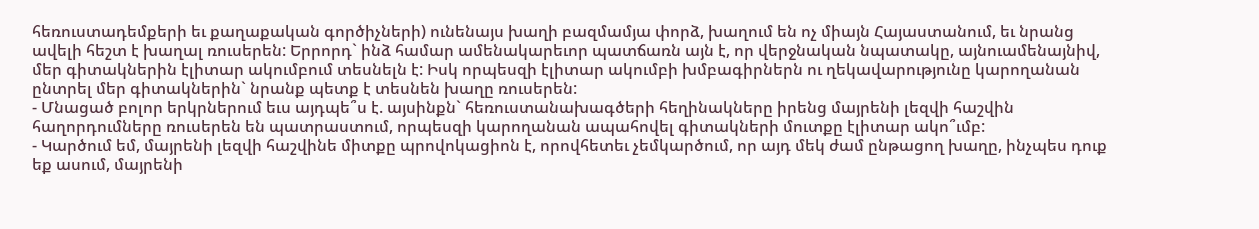հեռուստադեմքերի եւ քաղաքական գործիչների) ունենայս խաղի բազմամյա փորձ, խաղում են ոչ միայն Հայաստանում, եւ նրանց ավելի հեշտ է խաղալ ռուսերեն: Երրորդ` ինձ համար ամենակարեւոր պատճառն այն է, որ վերջնական նպատակը, այնուամենայնիվ, մեր գիտակներին էլիտար ակումբում տեսնելն է: Իսկ որպեսզի էլիտար ակումբի խմբագիրներն ու ղեկավարությունը կարողանան ընտրել մեր գիտակներին` նրանք պետք է տեսնեն խաղը ռուսերեն:
- Մնացած բոլոր երկրներում եւս այդպե՞ս է. այսինքն` հեռուստանախագծերի հեղինակները իրենց մայրենի լեզվի հաշվին հաղորդումները ռուսերեն են պատրաստում, որպեսզի կարողանան ապահովել գիտակների մուտքը էլիտար ակո՞ւմբ:
- Կարծում եմ, մայրենի լեզվի հաշվինե միտքը պրովոկացիոն է, որովհետեւ չեմկարծում, որ այդ մեկ ժամ ընթացող խաղը, ինչպես դուք եք ասում, մայրենի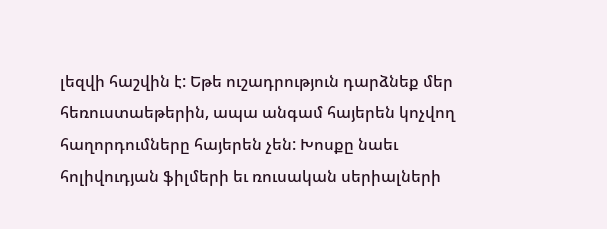լեզվի հաշվին է: Եթե ուշադրություն դարձնեք մեր հեռուստաեթերին, ապա անգամ հայերեն կոչվող հաղորդումները հայերեն չեն: Խոսքը նաեւ հոլիվուդյան ֆիլմերի եւ ռուսական սերիալների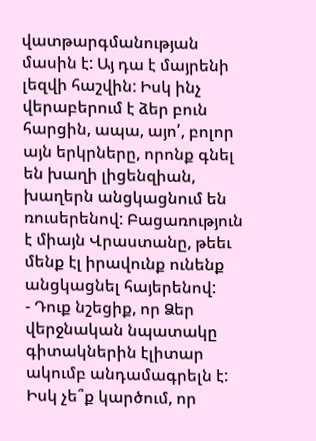վատթարգմանության մասին է: Այ դա է մայրենի լեզվի հաշվին: Իսկ ինչ վերաբերում է ձեր բուն հարցին, ապա, այո՛, բոլոր այն երկրները, որոնք գնել են խաղի լիցենզիան, խաղերն անցկացնում են ռուսերենով: Բացառություն է միայն Վրաստանը, թեեւ մենք էլ իրավունք ունենք անցկացնել հայերենով:
- Դուք նշեցիք, որ Ձեր վերջնական նպատակը գիտակներին էլիտար ակումբ անդամագրելն է: Իսկ չե՞ք կարծում, որ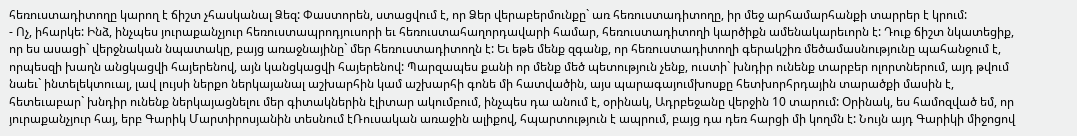հեռուստադիտողը կարող է ճիշտ չհասկանալ Ձեզ: Փաստորեն, ստացվում է, որ Ձեր վերաբերմունքը` առ հեռուստադիտողը, իր մեջ արհամարհանքի տարրեր է կրում:
- Ոչ, իհարկե: Ինձ, ինչպես յուրաքանչյուր հեռուստապրոդյուսորի եւ հեռուստահաղորդավարի համար, հեռուստադիտողի կարծիքն ամենակարեւորն է: Դուք ճիշտ նկատեցիք, որ ես ասացի` վերջնական նպատակը, բայց առաջնայինը` մեր հեռուստադիտողն է: Եւ եթե մենք զգանք, որ հեռուստադիտողի գերակշիռ մեծամասնությունը պահանջում է, որպեսզի խաղն անցկացվի հայերենով, այն կանցկացվի հայերենով: Պարզապես քանի որ մենք մեծ պետություն չենք, ուստի` խնդիր ունենք տարբեր ոլորտներում, այդ թվում նաեւ` ինտելեկտուալ, լավ լույսի ներքո ներկայանալ աշխարհին կամ աշխարհի գոնե մի հատվածին, այս պարագայումխոսքը հետխորհրդային տարածքի մասին է, հետեւաբար` խնդիր ունենք ներկայացնելու մեր գիտակներին էլիտար ակումբում, ինչպես դա անում է, օրինակ, Ադրբեջանը վերջին 10 տարում: Օրինակ, ես համոզված եմ, որ յուրաքանչյուր հայ, երբ Գարիկ Մարտիրոսյանին տեսնում էՌուսական առաջին ալիքով, հպարտություն է ապրում, բայց դա դեռ հարցի մի կողմն է: Նույն այդ Գարիկի միջոցով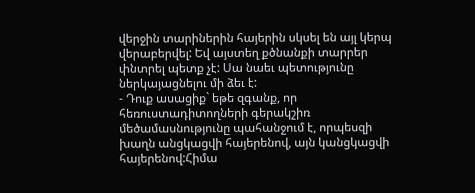վերջին տարիներին հայերին սկսել են այլ կերպ վերաբերվել: Եվ այստեղ քծնանքի տարրեր փնտրել պետք չէ: Սա նաեւ պետությունը ներկայացնելու մի ձեւ է:
- Դուք ասացիք` եթե զգանք, որ հեռուստադիտողների գերակշիռ մեծամասնությունը պահանջում է, որպեսզի խաղն անցկացվի հայերենով, այն կանցկացվի հայերենով:Հիմա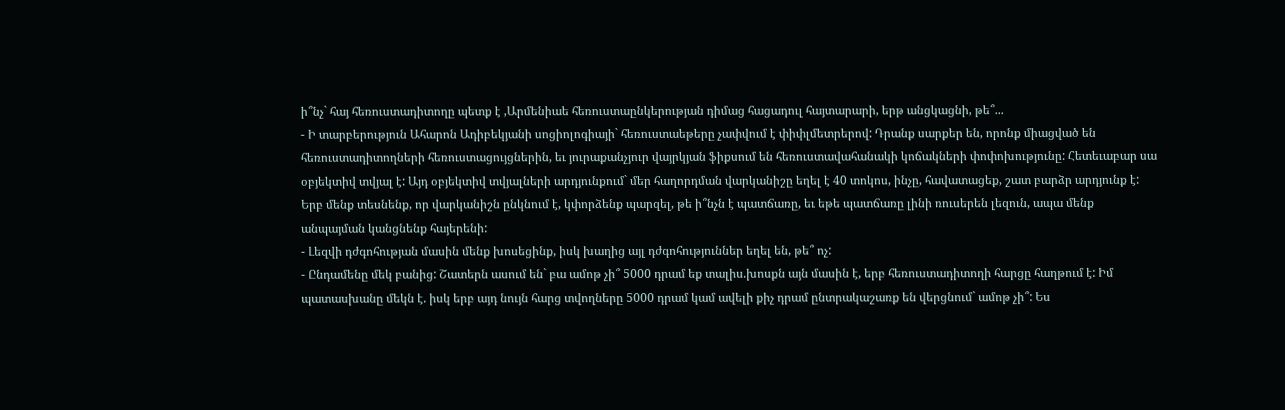ի՞նչ` հայ հեռուստադիտողը պետք է ,Արմենիաե հեռուստաընկերության դիմաց հացադուլ հայտարարի, երթ անցկացնի, թե՞...
- Ի տարբերություն Ահարոն Ադիբեկյանի սոցիոլոգիայի` հեռուստաեթերը չափվում է փիփլմետրերով: Դրանք սարքեր են, որոնք միացված են հեռուստադիտողների հեռուստացույցներին, եւ յուրաքանչյուր վայրկյան ֆիքսում են հեռուստավահանակի կոճակների փոփոխությունը: Հետեւաբար սա օբյեկտիվ տվյալ է: Այդ օբյեկտիվ տվյալների արդյունքում` մեր հաղորդման վարկանիշը եղել է 40 տոկոս, ինչը, հավատացեք, շատ բարձր արդյունք է: Երբ մենք տեսնենք, որ վարկանիշն ընկնում է, կփորձենք պարզել, թե ի՞նչն է պատճառը, եւ եթե պատճառը լինի ռուսերեն լեզուն, ապա մենք անպայման կանցնենք հայերենի:
- Լեզվի դժգոհության մասին մենք խոսեցինք, իսկ խաղից այլ դժգոհություններ եղել են, թե՞ ոչ:
- Ընդամենը մեկ բանից: Շատերն ասում են` բա ամոթ չի՞ 5000 դրամ եք տալիս.խոսքն այն մասին է, երբ հեռուստադիտողի հարցը հաղթում է: Իմ պատասխանը մեկն է. իսկ երբ այդ նույն հարց տվողները 5000 դրամ կամ ավելի քիչ դրամ ընտրակաշառք են վերցնում` ամոթ չի՞: Ես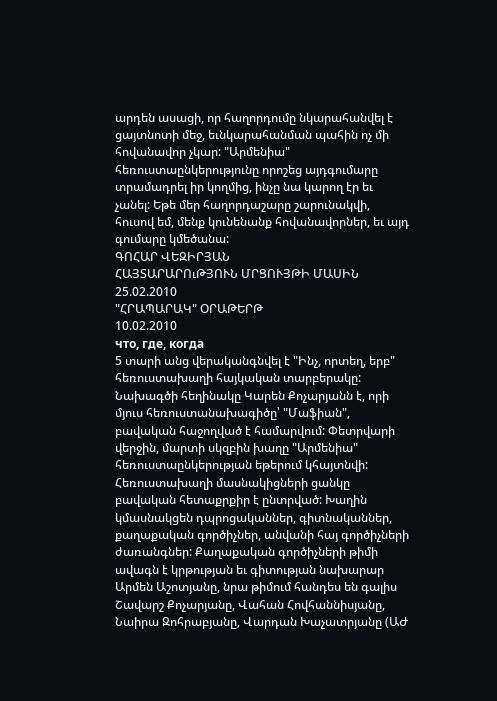արդեն ասացի, որ հաղորդումը նկարահանվել է ցայտնոտի մեջ, եւնկարահանման պահին ոչ մի հովանավոր չկար: "Արմենիա" հեռուստաընկերությունը որոշեց այդգումարը տրամադրել իր կողմից, ինչը նա կարող էր եւ չանել: Եթե մեր հաղորդաշարը շարունակվի, հուսով եմ, մենք կունենանք հովանավորներ, եւ այդ գումարը կմեծանա:
ԳՈՀԱՐ ՎԵԶԻՐՅԱՆ
ՀԱՅՏԱՐԱՐՈւԹՅՈՒՆ ՄՐՑՈՒՅԹԻ ՄԱՍԻՆ
25.02.2010
"ՀՐԱՊԱՐԱԿ" ՕՐԱԹԵՐԹ
10.02.2010
что, где, когда
5 տարի անց վերականգնվել է "Ինչ, որտեղ, երբ" հեռուստախաղի հայկական տարբերակը: Նախագծի հեղինակը Կարեն Քոչարյանն է, որի մյուս հեռուստանախագիծը՝ "Մաֆիան", բավական հաջողված է համարվում: Փետրվարի վերջին, մարտի սկզբին խաղը "Արմենիա" հեռուստաընկերության եթերում կհայտնվի: Հեռուստախաղի մասնակիցների ցանկը բավական հետաքրքիր է ընտրված: Խաղին կմասնակցեն դպրոցականներ, գիտնականներ, քաղաքական գործիչներ, անվանի հայ գործիչների ժառանգներ: Քաղաքական գործիչների թիմի ավագն է կրթության եւ գիտության նախարար Արմեն Աշոտյանը, նրա թիմում հանդես են գալիս Շավարշ Քոչարյանը, Վահան Հովհաննիսյանը, Նաիրա Զոհրաբյանը, Վարդան Խաչատրյանը (ԱԺ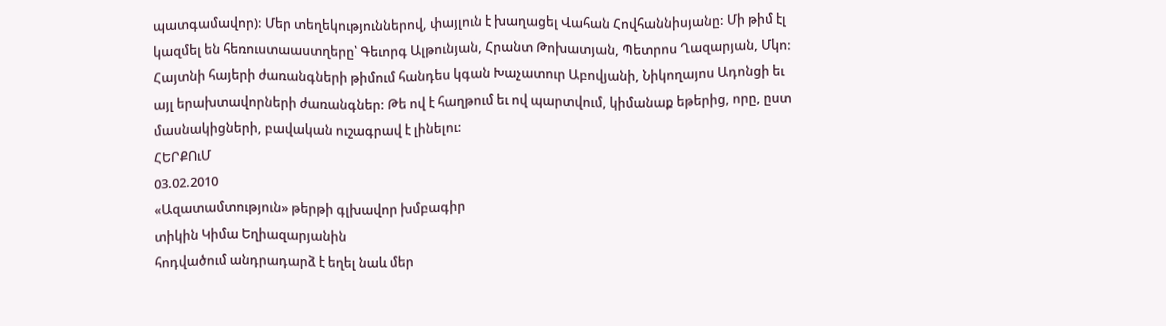պատգամավոր): Մեր տեղեկություններով, փայլուն է խաղացել Վահան Հովհաննիսյանը: Մի թիմ էլ կազմել են հեռուստաաստղերը՝ Գեւորգ Ալթունյան, Հրանտ Թոխատյան, Պետրոս Ղազարյան, Մկո: Հայտնի հայերի ժառանգների թիմում հանդես կգան Խաչատուր Աբովյանի, Նիկողայոս Ադոնցի եւ այլ երախտավորների ժառանգներ: Թե ով է հաղթում եւ ով պարտվում, կիմանաք եթերից, որը, ըստ մասնակիցների, բավական ուշագրավ է լինելու:
ՀԵՐՔՈւՄ
03.02.2010
«Ազատամտություն» թերթի գլխավոր խմբագիր
տիկին Կիմա Եղիազարյանին
հոդվածում անդրադարձ է եղել նաև մեր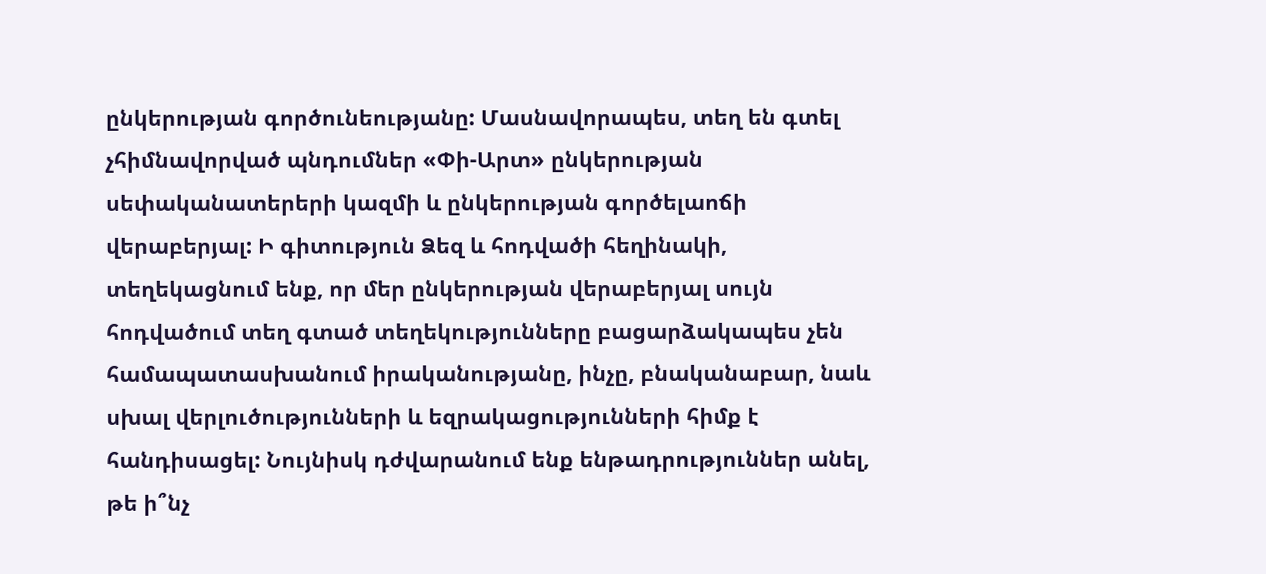ընկերության գործունեությանը: Մասնավորապես, տեղ են գտել չհիմնավորված պնդումներ «Փի-Արտ» ընկերության սեփականատերերի կազմի և ընկերության գործելաոճի վերաբերյալ: Ի գիտություն Ձեզ և հոդվածի հեղինակի, տեղեկացնում ենք, որ մեր ընկերության վերաբերյալ սույն հոդվածում տեղ գտած տեղեկությունները բացարձակապես չեն համապատասխանում իրականությանը, ինչը, բնականաբար, նաև սխալ վերլուծությունների և եզրակացությունների հիմք է հանդիսացել: Նույնիսկ դժվարանում ենք ենթադրություններ անել, թե ի՞նչ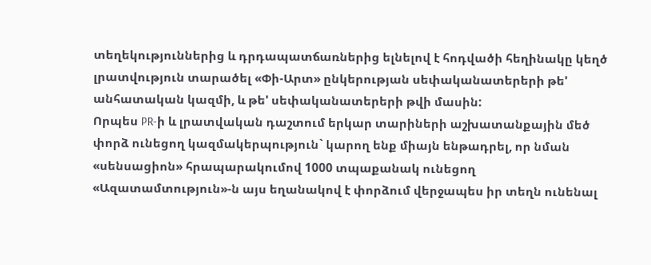տեղեկություններից և դրդապատճառներից ելնելով է հոդվածի հեղինակը կեղծ լրատվություն տարածել «Փի-Արտ» ընկերության սեփականատերերի թե' անհատական կազմի, և թե' սեփականատերերի թվի մասին:
Որպես PR-ի և լրատվական դաշտում երկար տարիների աշխատանքային մեծ փորձ ունեցող կազմակերպություն` կարող ենք միայն ենթադրել, որ նման «սենսացիոն» հրապարակումով 1000 տպաքանակ ունեցող «Ազատամտություն»-ն այս եղանակով է փորձում վերջապես իր տեղն ունենալ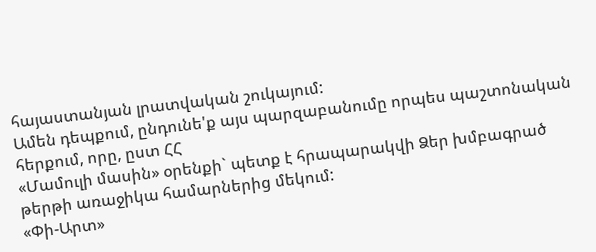հայաստանյան լրատվական շուկայում:
Ամեն դեպքում, ընդունե'ք այս պարզաբանումը որպես պաշտոնական հերքում, որը, ըստ ՀՀ
«Մամուլի մասին» օրենքի` պետք է հրապարակվի Ձեր խմբագրած թերթի առաջիկա համարներից մեկում:
«Փի-Արտ»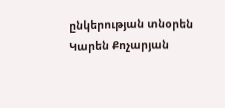ընկերության տնօրեն
Կարեն Քոչարյան